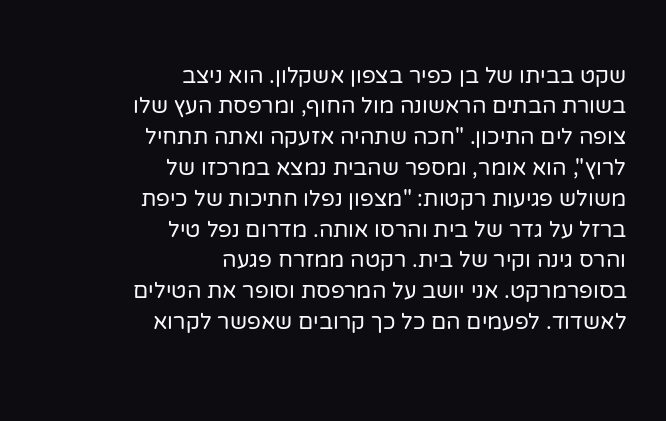שקט בביתו של בן כפיר בצפון אשקלון. הוא ניצב בשורת הבתים הראשונה מול החוף, ומרפסת העץ שלו צופה לים התיכון. "חכה שתהיה אזעקה ואתה תתחיל לרוץ", הוא אומר, ומספר שהבית נמצא במרכזו של משולש פגיעות רקטות: "מצפון נפלו חתיכות של כיפת ברזל על גדר של בית והרסו אותה. מדרום נפל טיל והרס גינה וקיר של בית. רקטה ממזרח פגעה בסופרמרקט. אני יושב על המרפסת וסופר את הטילים לאשדוד. לפעמים הם כל כך קרובים שאפשר לקרוא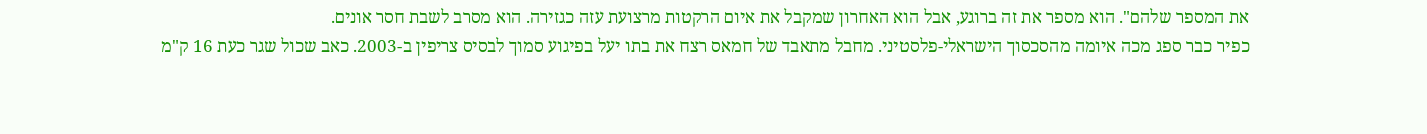את המספר שלהם". הוא מספר את זה ברוגע, אבל הוא האחרון שמקבל את איום הרקטות מרצועת עזה כגזירה. הוא מסרב לשבת חסר אונים.
כפיר כבר ספג מכה איומה מהסכסוך הישראלי-פלסטיני. מחבל מתאבד של חמאס רצח את בתו יעל בפיגוע סמוך לבסיס צריפין ב-2003. כאב שכול שגר כעת 16 ק"מ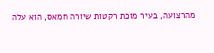מהרצועה, בעיר מוכת רקטות שיורה חמאס, הוא עלה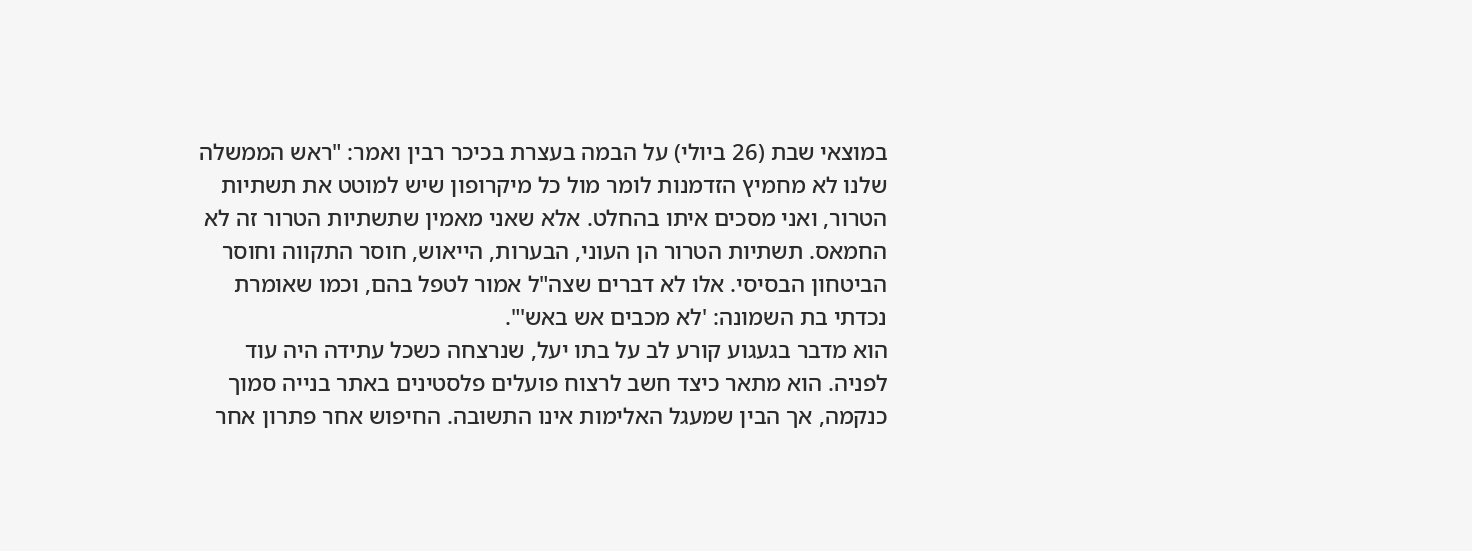במוצאי שבת (26 ביולי) על הבמה בעצרת בכיכר רבין ואמר: "ראש הממשלה שלנו לא מחמיץ הזדמנות לומר מול כל מיקרופון שיש למוטט את תשתיות הטרור, ואני מסכים איתו בהחלט. אלא שאני מאמין שתשתיות הטרור זה לא החמאס. תשתיות הטרור הן העוני, הבערות, הייאוש, חוסר התקווה וחוסר הביטחון הבסיסי. אלו לא דברים שצה"ל אמור לטפל בהם, וכמו שאומרת נכדתי בת השמונה: 'לא מכבים אש באש'".
הוא מדבר בגעגוע קורע לב על בתו יעל, שנרצחה כשכל עתידה היה עוד לפניה. הוא מתאר כיצד חשב לרצוח פועלים פלסטינים באתר בנייה סמוך כנקמה, אך הבין שמעגל האלימות אינו התשובה. החיפוש אחר פתרון אחר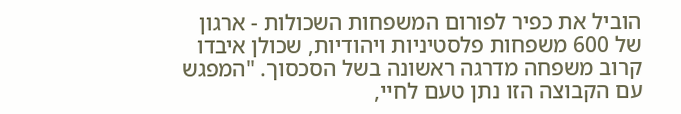הוביל את כפיר לפורום המשפחות השכולות - ארגון של 600 משפחות פלסטיניות ויהודיות, שכולן איבדו קרוב משפחה מדרגה ראשונה בשל הסכסוך. "המפגש עם הקבוצה הזו נתן טעם לחיי,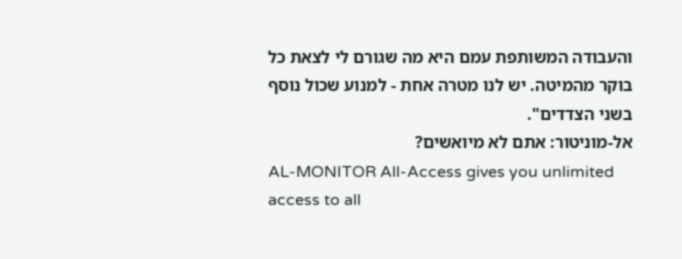והעבודה המשותפת עמם היא מה שגורם לי לצאת כל בוקר מהמיטה. יש לנו מטרה אחת - למנוע שכול נוסף בשני הצדדים".
אל-מוניטור: אתם לא מיואשים?
AL-MONITOR All-Access gives you unlimited access to all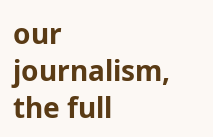our journalism, the full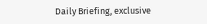Daily Briefing, exclusive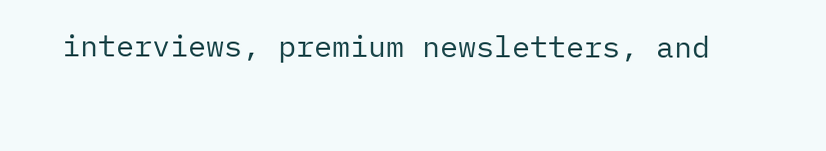interviews, premium newsletters, and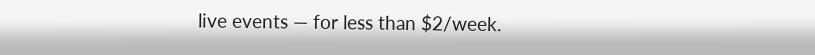live events — for less than $2/week.